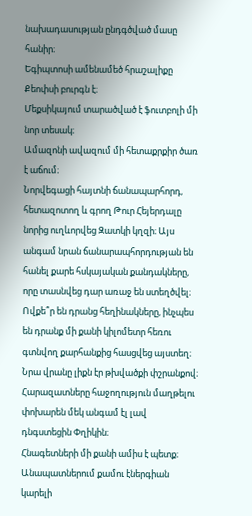նախադասության ընդգծված մասը հանիր։
Եգիպտոսի ամենամեծ հրաշալիքը Քեոփսի բուրգն է։
Մեքսիկայում տարածված է ֆուտբոլի մի նոր տեսակ։
Ամազոնի ավազում մի հետաքրքիր ծառ է աճում։
Նորվեգացի հայտնի ճանապարհորդ, հետազոտող և գրող Թուր Հեյերդալը նորից ուղևորվեց Զատկի կղզի։ Այս անգամ նրան ճանարապհորդության են հանել քարե հսկայական քանդակները, որը տասնվեց դար առաջ են ստեղծվել։ Ովքե՞ր են դրանց հեղինակները, ինչպես են դրանք մի քանի կիլոմետր հեռու գտնվող քարհանքից հասցվեց այստեղ։
Նրա վրանը լիքն էր թխվածքի փշրանքով։
Հարազատները հաջողություն մաղթելու փոխարեն մեկ անգամ էլ լավ դնգստեցին Փղիկին։
Հնագետների մի քանի ամիս է պետք։
Անապատներում քամու էներգիան կարելի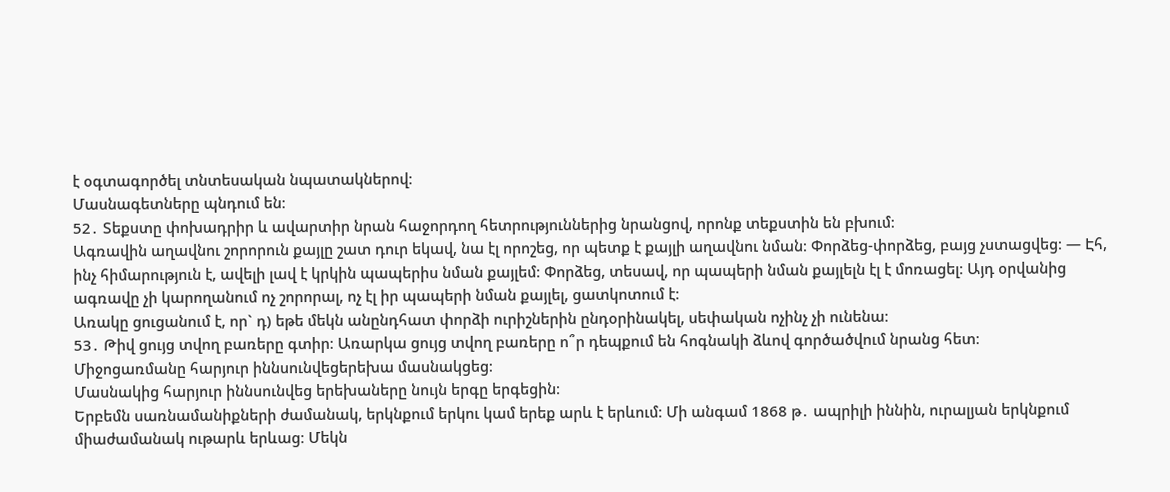է օգտագործել տնտեսական նպատակներով։
Մասնագետները պնդում են։
52․ Տեքստը փոխադրիր և ավարտիր նրան հաջորդող հետրություններից նրանցով, որոնք տեքստին են բխում։
Ագռավին աղավնու շորորուն քայլը շատ դուր եկավ, նա էլ որոշեց, որ պետք է քայլի աղավնու նման։ Փորձեց-փորձեց, բայց չստացվեց։ — Էհ, ինչ հիմարություն է, ավելի լավ է կրկին պապերիս նման քայլեմ։ Փորձեց, տեսավ, որ պապերի նման քայլելն էլ է մոռացել։ Այդ օրվանից ագռավը չի կարողանում ոչ շորորալ, ոչ էլ իր պապերի նման քայլել, ցատկոտում է։
Առակը ցուցանում է, որ` դ) եթե մեկն անընդհատ փորձի ուրիշներին ընդօրինակել, սեփական ոչինչ չի ունենա։
53․ Թիվ ցույց տվող բառերը գտիր։ Առարկա ցույց տվող բառերը ո՞ր դեպքում են հոգնակի ձևով գործածվում նրանց հետ։
Միջոցառմանը հարյուր իննսունվեցերեխա մասնակցեց։
Մասնակից հարյուր իննսունվեց երեխաները նույն երգը երգեցին։
Երբեմն սառնամանիքների ժամանակ, երկնքում երկու կամ երեք արև է երևում։ Մի անգամ 1868 թ․ ապրիլի իննին, ուրալյան երկնքում միաժամանակ ութարև երևաց։ Մեկն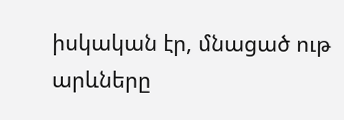իսկական էր, մնացած ութ արևները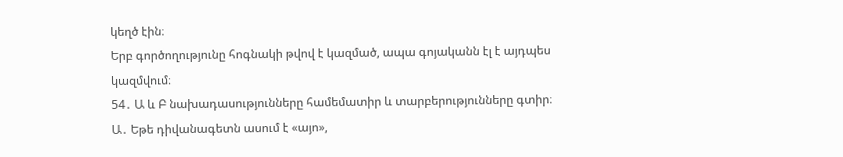կեղծ էին։
Երբ գործողությունը հոգնակի թվով է կազմած, ապա գոյականն էլ է այդպես կազմվում։
54․ Ա և Բ նախադասությունները համեմատիր և տարբերությունները գտիր։
Ա․ Եթե դիվանագետն ասում է «այո»,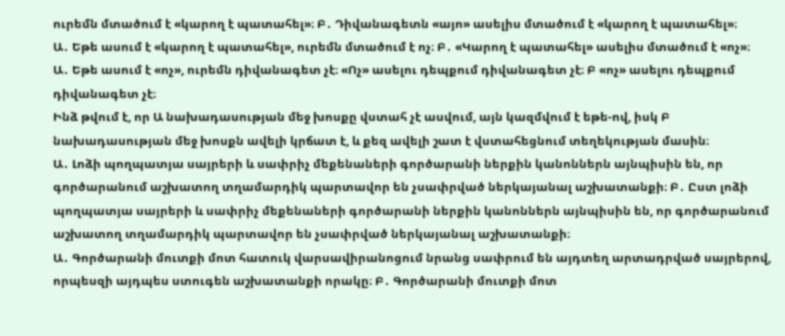ուրեմն մտածում է «կարող է պատահել»։ Բ․ Դիվանագետն «այո» ասելիս մտածում է «կարող է պատահել»։
Ա․ Եթե ասում է «կարող է պատահել», ուրեմն մտածում է ոչ։ Բ․ «Կարող է պատահել» ասելիս մտածում է «ոչ»։
Ա․ Եթե ասում է «ոչ», ուրեմն դիվանագետ չէ։ «Ոչ» ասելու դեպքում դիվանագետ չէ։ Բ «ոչ» ասելու դեպքում դիվանագետ չէ։
Ինձ թվում է, որ Ա նախադասության մեջ խոսքը վստահ չէ ասվում, այն կազմվում է եթե-ով, իսկ Բ նախադասության մեջ խոսքն ավելի կրճատ է, և քեզ ավելի շատ է վստահեցնում տեղեկության մասին։
Ա․ Լոձի պողպատյա սայրերի և սափրիչ մեքենաների գործարանի ներքին կանոններն այնպիսին են, որ գործարանում աշխատող տղամարդիկ պարտավոր են չսափրված ներկայանալ աշխատանքի։ Բ․ Ըստ լոձի պողպատյա սայրերի և սափրիչ մեքենաների գործարանի ներքին կանոններն այնպիսին են, որ գործարանում աշխատող տղամարդիկ պարտավոր են չսափրված ներկայանալ աշխատանքի։
Ա․ Գործարանի մուտքի մոտ հատուկ վարսավիրանոցում նրանց սափրում են այդտեղ արտադրված սայրերով, որպեսզի այդպես ստուգեն աշխատանքի որակը։ Բ․ Գործարանի մուտքի մոտ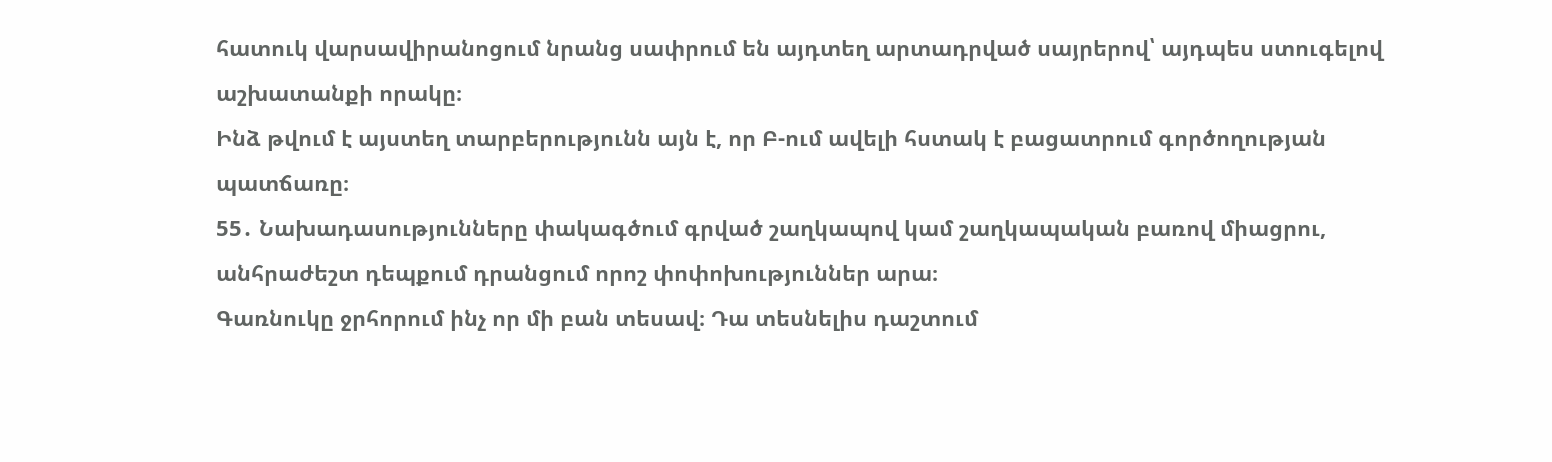հատուկ վարսավիրանոցում նրանց սափրում են այդտեղ արտադրված սայրերով՝ այդպես ստուգելով աշխատանքի որակը։
Ինձ թվում է այստեղ տարբերությունն այն է, որ Բ-ում ավելի հստակ է բացատրում գործողության պատճառը։
55․ Նախադասությունները փակագծում գրված շաղկապով կամ շաղկապական բառով միացրու, անհրաժեշտ դեպքում դրանցում որոշ փոփոխություններ արա։
Գառնուկը ջրհորում ինչ որ մի բան տեսավ։ Դա տեսնելիս դաշտում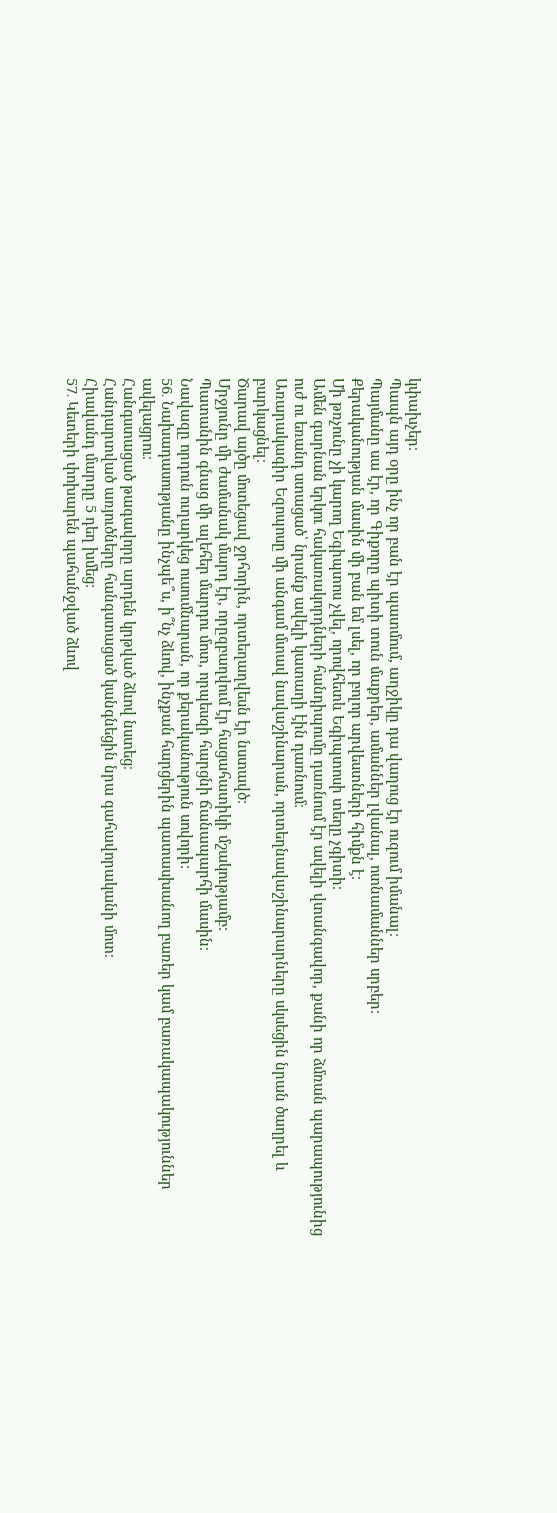կփախչեր։
Պապն այդ օրը ինչ որ բան էր պատմում, աղջիկը դա վաղուց էր ուզում իմանալ։
Պայմանը սա էր, որ Գիքորը պիտի տուն մաքրեր, ամաններ լվանալ, ոտնամաններ սրբեր։
Քերականության մասին մի բան եմ լսել, որ բոլոր արվեստների հիմքն է։
Մի թռչունը չի կարող Եգիպտոս չվել, որովհետև Եգիպտոսի տեղը չգիտի։
Ամեն գարնան երկու հակառակորդների հանդիպումը դառնում էր ավելի վտանգավոր, քանի որ ձմռան պարապությունից ուժ ու եռանդ ստացած՝ նրանք ավելի կատաղի էին դառնում։
Առարակագիր Եզոպոսը մի անգամ մտավ նավաշինարան, որտեղնավաշինարարները սկսեցին նրան ծաղրել և բարկացնել։
Ծարավ այծը մոտեցավ ջրհորին, որտեղաղվեսն էր նստավծ։
Մրջյունը մի ժամանակ մարդ էր, որըզբաղվում էր հացահատիկի մշակությամբ։
Պատանին գնաց մի ալեհեր մարդու մոտ, որպեսզի հարցնի ճանապարհի մասին։
Նավազը որդուն ուղարկեց ուսումնարան, որ քերականություն սովորի։
56․ Նախադասությանը ինչպե՞ս, ի՞նչ ձևով, ինչքան հարցերին պատասխանող բառեր կամ բառակապակություններ ավելացրու։
Հանգստացած թագավորը արդեն կրթված ձևով նստեց։
Հանդարտված առյուծները հանգստացած կանգնեցին նրա գահավորականի մոտ։
Հիավանդ մարդը 5 դեղ խմեց։
57․ Կետերի փոխարեն պահանջված ձևով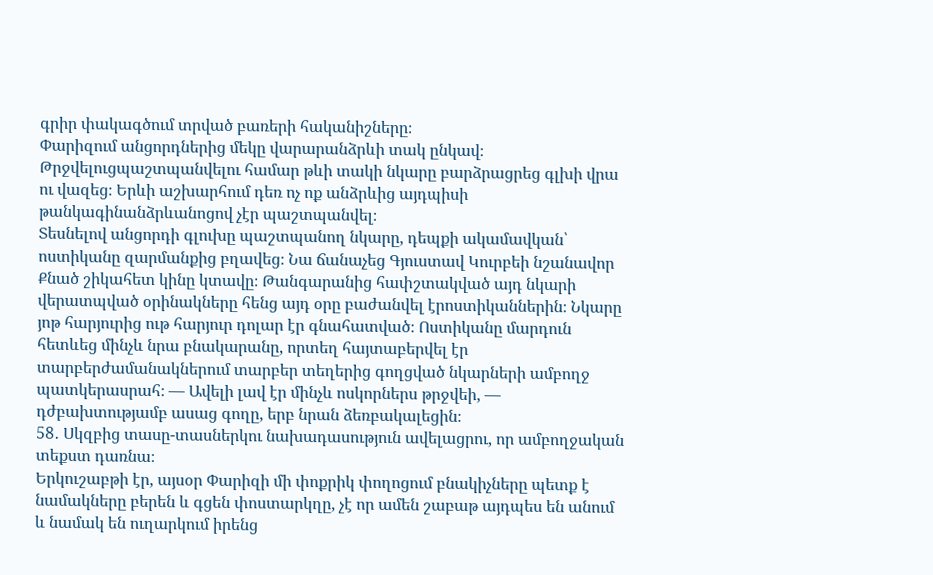գրիր փակագծում տրված բառերի հականիշները։
Փարիզում անցորդներից մեկը վարարանձրևի տակ ընկավ։ Թրջվելուցպաշտպանվելու համար թևի տակի նկարը բարձրացրեց գլխի վրա ու վազեց։ Երևի աշխարհում դեռ ոչ ոք անձրևից այդպիսի թանկագինանձրևանոցով չէր պաշտպանվել։
Տեսնելով անցորդի գլուխը պաշտպանող նկարը, դեպքի ակամավկան՝ ոստիկանը զարմանքից բղավեց։ Նա ճանաչեց Գյուստավ Կուրբեի նշանավոր Քնած շիկահետ կինը կտավը։ Թանգարանից հափշտակված այդ նկարի վերատպված օրինակները հենց այդ օրը բաժանվել էրոստիկաններին։ Նկարը յոթ հարյուրից ութ հարյուր դոլար էր գնահատված։ Ոստիկանը մարդուն հետևեց մինչև նրա բնակարանը, որտեղ հայտաբերվել էր տարբերժամանակներում տարբեր տեղերից գողցված նկարների ամբողջ պատկերասրահ։ — Ավելի լավ էր մինչև ոսկորներս թրջվեի, — դժբախտությամբ ասաց գողը, երբ նրան ձեռբակալեցին։
58․ Սկզբից տասը-տասներկու նախադասություն ավելացրու, որ ամբողջական տեքստ դառնա։
Երկուշաբթի էր, այսօր Փարիզի մի փոքրիկ փողոցում բնակիչները պետք է նամակները բերեն և գցեն փոստարկղը, չէ որ ամեն շաբաթ այդպես են անում և նամակ են ուղարկում իրենց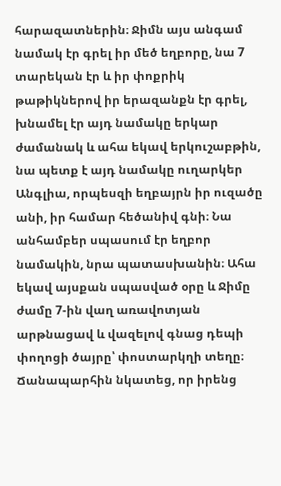հարազատներին։ Ջիմն այս անգամ նամակ էր գրել իր մեծ եղբորը, նա 7 տարեկան էր և իր փոքրիկ թաթիկներով իր երազանքն էր գրել, խնամել էր այդ նամակը երկար ժամանակ և ահա եկավ երկուշաբթին, նա պետք է այդ նամակը ուղարկեր Անգլիա, որպեսզի եղբայրն իր ուզածը անի, իր համար հեծանիվ գնի։ Նա անհամբեր սպասում էր եղբոր նամակին, նրա պատասխանին։ Ահա եկավ այսքան սպասված օրը և Ջիմը ժամը 7-ին վաղ առավոտյան արթնացավ և վազելով գնաց դեպի փողոցի ծայրը՝ փոստարկղի տեղը։ Ճանապարհին նկատեց, որ իրենց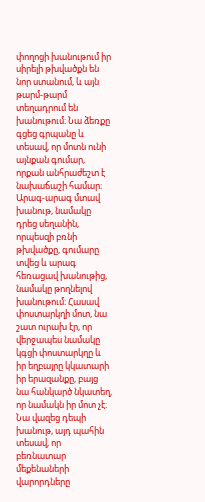փողոցի խանութում իր սիրելի թխվածքն են նոր ստանում, և այն թարմ-թարմ տեղադրում են խանութում։ Նա ձեռքը գցեց գրպանը և տեսավ, որ մոտն ունի այնքան գումար, որքան անհրաժեշտ է նախաճաշի համար։ Արագ-արագ մտավ խանութ, նամակը դրեց սեղանին, որպեսզի բռնի թխվածքը, գումարը տվեց և արագ հեռացավ խանութից, նամակը թողնելով խանութում։ Հասավ փոստարկղի մոտ, նա շատ ուրախ էր, որ վերջապես նամակը կգցի փոստարկղը և իր եղբայրը կկատարի իր երազանքը, բայց նա հանկարծ նկատեղ, որ նամակն իր մոտ չէ։ Նա վազեց դեպի խանութ, այդ պահին տեսավ, որ բեռնատար մեքենաների վարորդները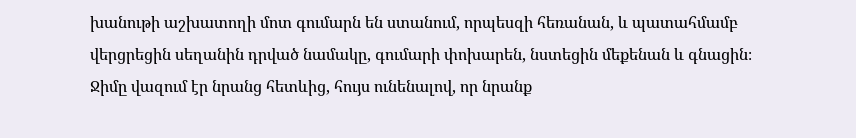խանութի աշխատողի մոտ գումարն են ստանում, որպեսզի հեռանան, և պատահմամբ վերցրեցին սեղանին դրված նամակը, գումարի փոխարեն, նստեցին մեքենան և գնացին։ Ջիմը վազում էր նրանց հետևից, հույս ունենալով, որ նրանք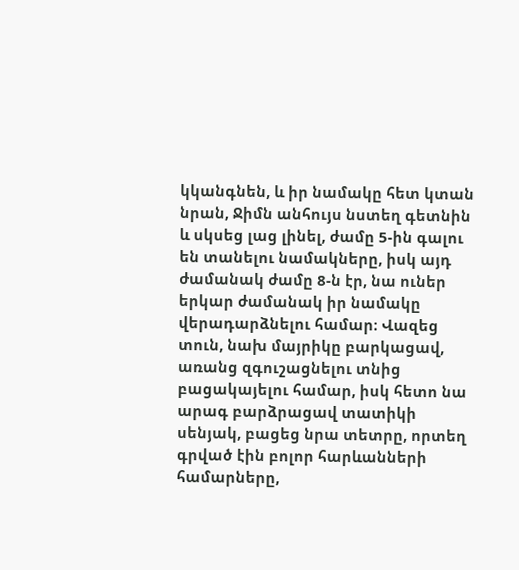կկանգնեն, և իր նամակը հետ կտան նրան, Ջիմն անհույս նստեղ գետնին և սկսեց լաց լինել, ժամը 5-ին գալու են տանելու նամակները, իսկ այդ ժամանակ ժամը 8-ն էր, նա ուներ երկար ժամանակ իր նամակը վերադարձնելու համար։ Վազեց տուն, նախ մայրիկը բարկացավ, առանց զգուշացնելու տնից բացակայելու համար, իսկ հետո նա արագ բարձրացավ տատիկի սենյակ, բացեց նրա տետրը, որտեղ գրված էին բոլոր հարևանների համարները,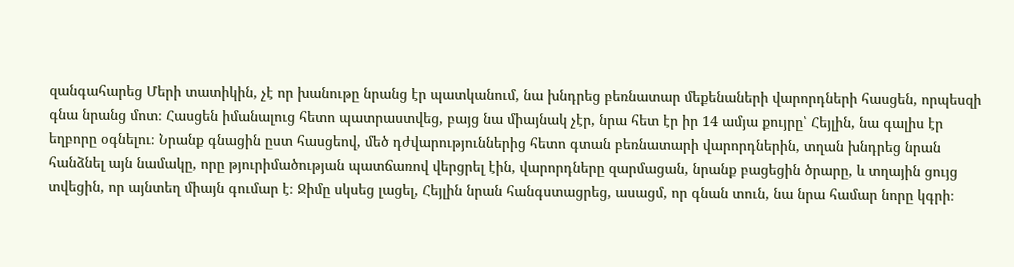զանգահարեց Մերի տատիկին, չէ որ խանութը նրանց էր պատկանում, նա խնդրեց բեռնատար մեքենաների վարորդների հասցեն, որպեսզի գնա նրանց մոտ։ Հասցեն իմանալուց հետո պատրաստվեց, բայց նա միայնակ չէր, նրա հետ էր իր 14 ամյա քույրը՝ Հեյլին, նա գալիս էր եղբորը օգնելու։ Նրանք գնացին ըստ հասցեով, մեծ դժվարություններից հետո գտան բեռնատարի վարորդներին, տղան խնդրեց նրան հանձնել այն նամակը, որը թյուրիմածության պատճառով վերցրել էին, վարորդները զարմացան, նրանք բացեցին ծրարը, և տղային ցույց տվեցին, որ այնտեղ միայն գումար է։ Ջիմը սկսեց լացել, Հեյլին նրան հանգստացրեց, ասացմ, որ գնան տուն, նա նրա համար նորը կգրի։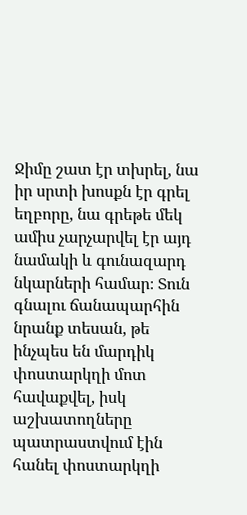Ջիմը շատ էր տխրել, նա իր սրտի խոսքն էր գրել եղբորը, նա գրեթե մեկ ամիս չարչարվել էր այդ նամակի և գունազարդ նկարների համար։ Տուն գնալու ճանապարհին նրանք տեսան, թե ինչպես են մարդիկ փոստարկղի մոտ հավաքվել, իսկ աշխատողները պատրաստվում էին հանել փոստարկղի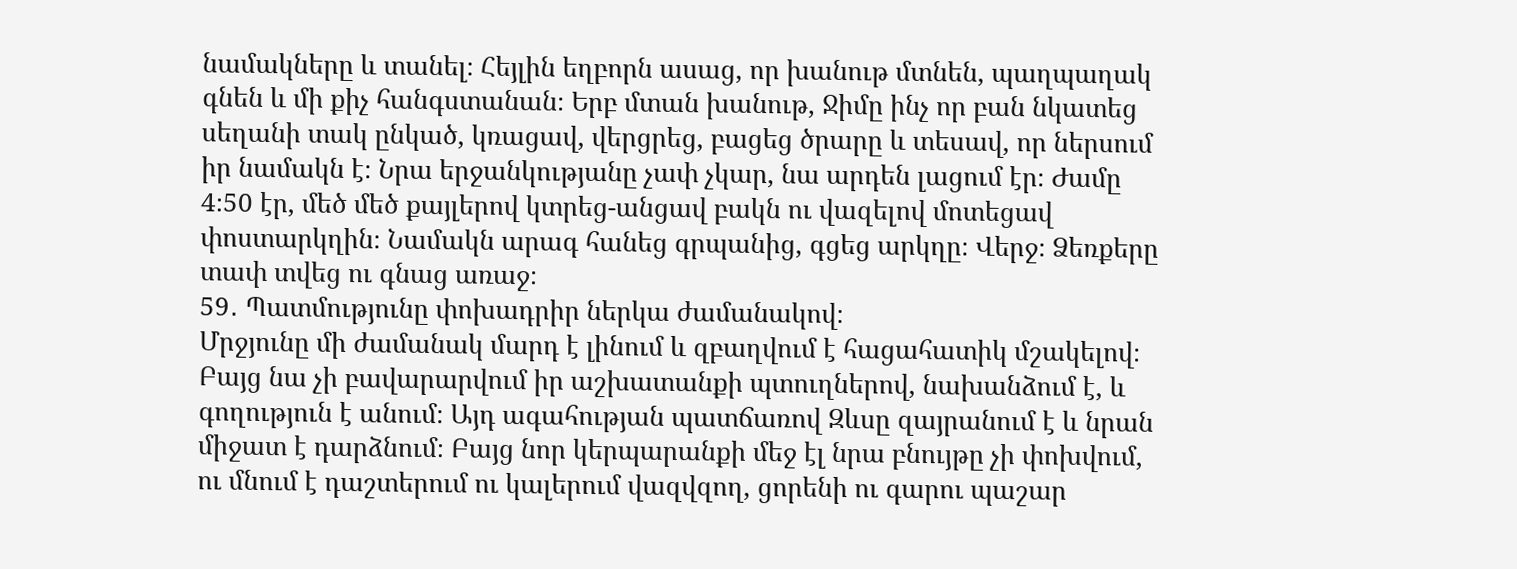նամակները և տանել։ Հեյլին եղբորն ասաց, որ խանութ մտնեն, պաղպաղակ գնեն և մի քիչ հանգստանան։ Երբ մտան խանութ, Ջիմը ինչ որ բան նկատեց սեղանի տակ ընկած, կռացավ, վերցրեց, բացեց ծրարը և տեսավ, որ ներսում իր նամակն է։ Նրա երջանկությանը չափ չկար, նա արդեն լացում էր։ Ժամը 4։50 էր, մեծ մեծ քայլերով կտրեց-անցավ բակն ու վազելով մոտեցավ փոստարկղին։ Նամակն արագ հանեց գրպանից, գցեց արկղը։ Վերջ։ Ձեռքերը տափ տվեց ու գնաց առաջ։
59․ Պատմությունը փոխադրիր ներկա ժամանակով։
Մրջյունը մի ժամանակ մարդ է լինում և զբաղվում է հացահատիկ մշակելով։ Բայց նա չի բավարարվում իր աշխատանքի պտուղներով, նախանձում է, և գողություն է անում։ Այդ ագահության պատճառով Զևսը զայրանում է և նրան միջատ է դարձնում։ Բայց նոր կերպարանքի մեջ էլ նրա բնույթը չի փոխվում, ու մնում է դաշտերում ու կալերում վազվզող, ցորենի ու գարու պաշար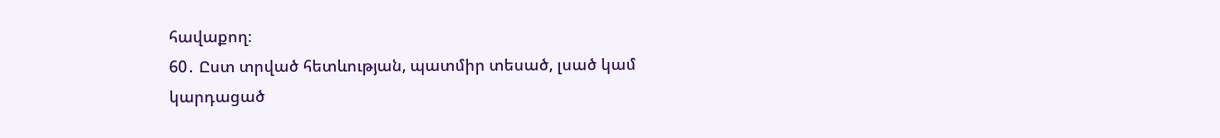հավաքող։
60․ Ըստ տրված հետևության, պատմիր տեսած, լսած կամ կարդացած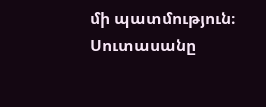մի պատմություն։
Սուտասանը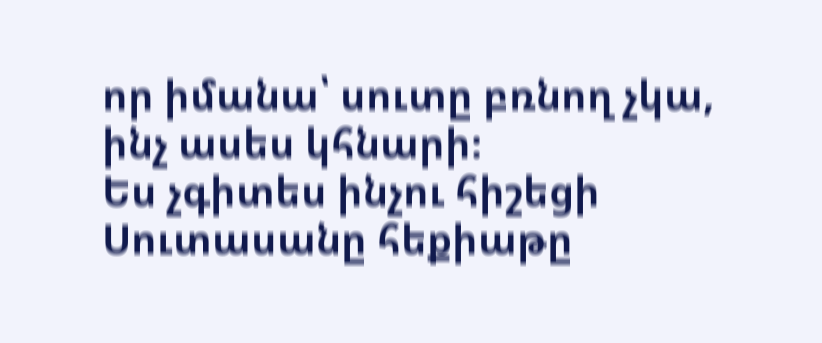որ իմանա՝ սուտը բռնող չկա, ինչ ասես կհնարի։
Ես չգիտես ինչու հիշեցի Սուտասանը հեքիաթը